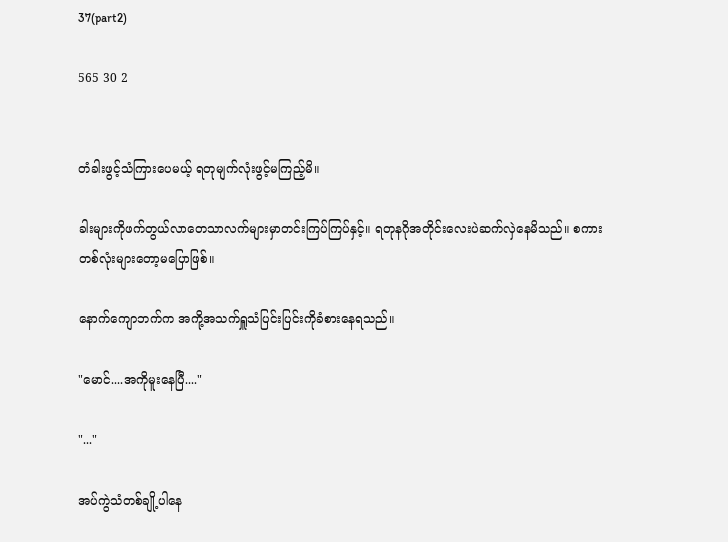37(part2)

565 30 2


တံခါးဖွင့်သံကြားပေမယ့် ရတုမျက်လုံးဖွင့်မကြည့်မိ။

ခါးများကိုဖက်တွယ်လာတေသာလက်များမှာတင်းကြပ်ကြပ်နှင့်။ ရတုနဂိုအတိုင်းလေးပဲဆက်လှဲနေမိသည်။ စကားတစ်လုံးများတော့မပြောဖြစ်။

နောက်ကျောဘက်က အကို့အသက်ရှူသံပြင်းပြင်းကိုခံစားနေရသည်။

"မောင်....အကိုမူးနေပြီ...."

"..."

အပ်ကွဲသံတစ်ချို့ပါနေ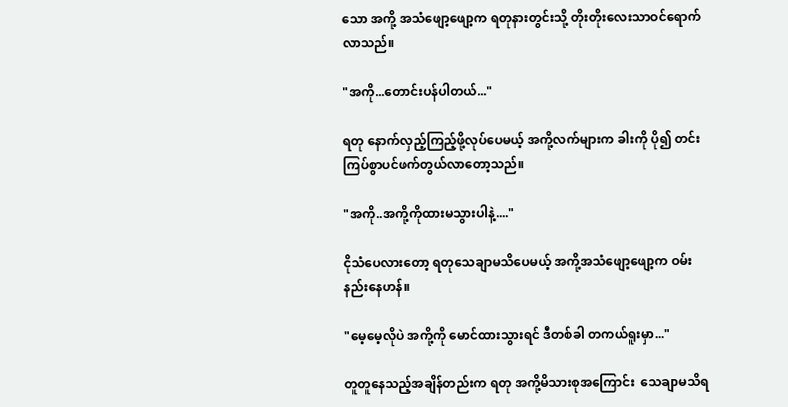သော အကို့ အသံဖျော့ဖျော့က ရတုနားတွင်းသို့ တိုးတိုးလေးသာဝင်ရောက်လာသည်။

"အကို...တောင်းပန်ပါတယ်..."

ရတု နောက်လှည့်ကြည့်ဖို့လုပ်ပေမယ့် အကို့လက်များက ခါးကို ပို၍ တင်းကြပ်စွာပင်ဖက်တွယ်လာတော့သည်။

"အကို..အကို့ကိုထားမသွားပါနဲ့...."

ငိုသံပေလားတော့ ရတုသေချာမသိပေမယ့် အကို့အသံဖျော့ဖျော့က ဝမ်းနည်းနေဟန်။

"မေ့မေ့လိုပဲ အကို့ကို မောင်ထားသွားရင် ဒီတစ်ခါ တကယ်ရူးမှာ..."

တူတူနေသည့်အချိန်တည်းက ရတု အကို့မိသားစုအကြောင်း  သေချာမသိရ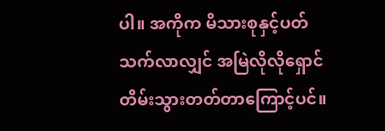ပါ။ အကိုက မိသားစုနှင့်ပတ်သက်လာလျှင် အမြဲလိုလိုရှောင်တိမ်းသွားတတ်တာကြောင့်ပင်။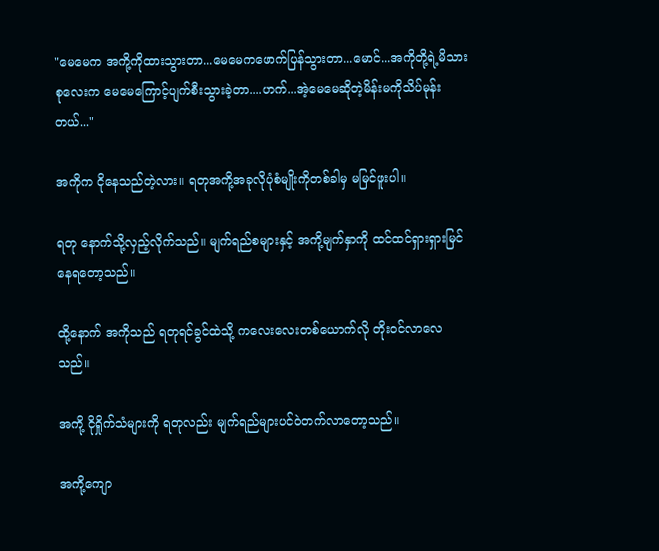"မေမေက အကို့ကိုထားသွားတာ...မေမေကဖောက်ပြန်သွားတာ...မောင်...အကိုတို့ရဲ့မိသားစုလေးက မေမေကြောင့်ပျက်စီးသွားခဲ့တာ....ဟက်...အဲ့မေမေဆိုတဲ့မိန်းမကိုသိပ်မုန်းတယ်..."

အကိုက ငိုနေသည်တဲ့လား။ ရတုအကို့အခုလိုပုံစံမျိုးကိုတစ်ခါမှ မမြင်ဖူးပါ။

ရတု နောက်သို့လှည့်လိုက်သည်။ မျက်ရည်စများနှင့် အကို့မျက်နှာကို ထင်ထင်ရှားရှားမြင်နေရတော့သည်။

ထို့နောက် အကိုသည် ရတုရင်ခွင်ထဲသို့ ကလေးလေးတစ်ယောက်လို တိုးဝင်လာလေသည်။

အကို့ ငိုရှိုက်သံများကို ရတုလည်း မျက်ရည်များပင်ဝဲတက်လာတော့သည်။

အကို့ကျော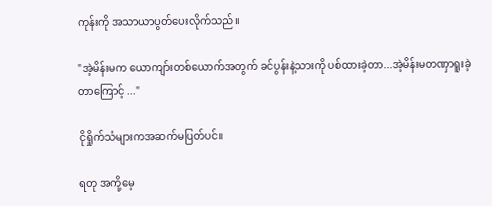ကုန်းကို အသာယာပွတ်ပေးလိုက်သည်။

"အဲ့မိန်းမက ယောကျာ်းတစ်ယောက်အတွက် ခင်ပွန်းနဲ့သားကို ပစ်ထားခဲ့တာ...အဲ့မိန်းမတဏှာရူးခဲ့တာကြောင့် ..."

ငိုရှိုက်သံများကအဆက်မပြတ်ပင်။

ရတု အကို့မေ့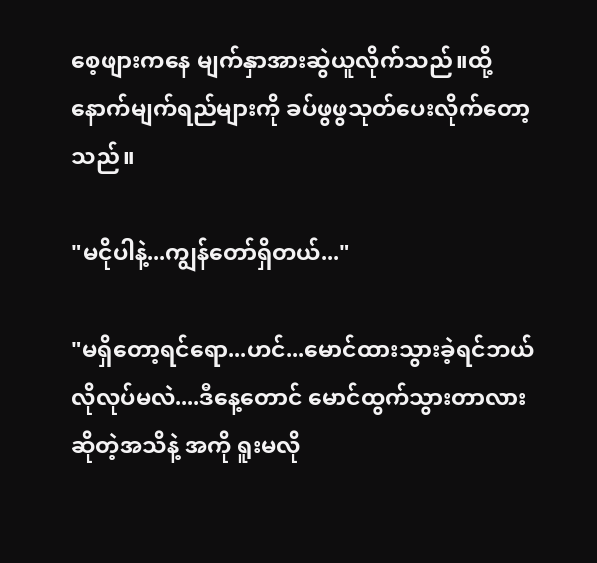စေ့ဖျားကနေ မျက်နှာအားဆွဲယူလိုက်သည်။ထို့နောက်မျက်ရည်များကို ခပ်ဖွဖွသုတ်ပေးလိုက်တော့သည်။

"မငိုပါနဲ့...ကျွန်တော်ရှိတယ်..."

"မရှိတော့ရင်ရော...ဟင်...မောင်ထားသွားခဲ့ရင်ဘယ်လိုလုပ်မလဲ....ဒီနေ့တောင် မောင်ထွက်သွားတာလားဆိုတဲ့အသိနဲ့ အကို ရူးမလို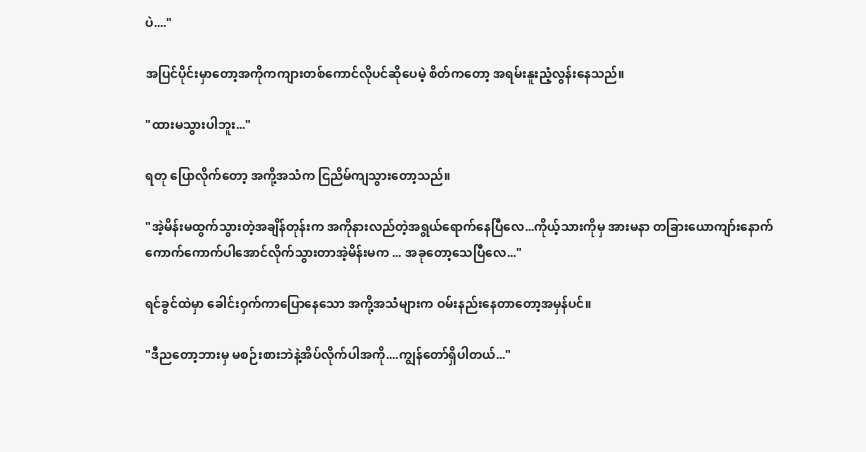ပဲ...."

အပြင်ပိုင်းမှာတော့အကိုကကျားတစ်ကောင်လိုပင်ဆိုပေမဲ့ စိတ်ကတော့ အရမ်းနူးညံ့လွန်းနေသည်။

"ထားမသွားပါဘူး..."

ရတု ပြောလိုက်တော့ အကို့အသံက ငြညိမ်ကျသွားတော့သည်။

"အဲ့မိန်းမထွက်သွားတဲ့အချိန်တုန်းက အကိုနားလည်တဲ့အရွယ်ရောက်နေပြီလေ...ကိုယ့်သားကိုမှ အားမနာ တခြားယောကျာ်းနောက်ကောက်ကောက်ပါအောင်လိုက်သွားတာအဲ့မိန်းမက ... အခုတော့သေပြီလေ..."

ရင်ခွင်ထဲမှာ ခေါင်းဝှက်ကာပြောနေသော အကို့အသံများက ဝမ်းနည်းနေတာတော့အမှန်ပင်။

"ဒီညတော့ဘားမှ မစဉ်းစားဘဲနဲ့အိပ်လိုက်ပါအကို....ကျွန်တော်ရှိပါတယ်..."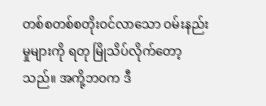တစ်စတစ်စတိုးဝင်လာသော ဝမ်းနည်းမှုများကို ရတု မြိုသိပ်လိုက်တော့သည်။ အကို့ဘဝက ဒီ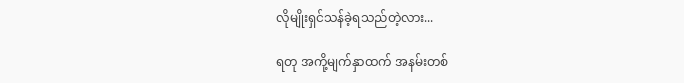လိုမျိုးရှင်သန်ခဲ့ရသည်တဲ့လား...

ရတု အကို့မျက်နှာထက် အနမ်းတစ်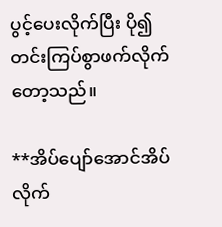ပွင့်ပေးလိုက်ပြီး ပို၍ တင်းကြပ်စွာဖက်လိုက်တော့သည်။

**အိပ်ပျော်အောင်အိပ်လိုက်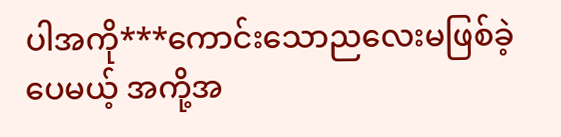ပါအကို***ကောင်းသောညလေးမဖြစ်ခဲ့ပေမယ့် အကို့အ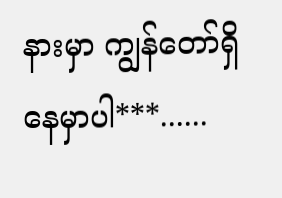နားမှာ ကျွန်တော်ရှိနေမှာပါ***......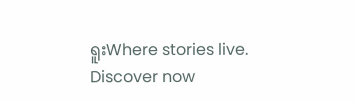ရူးWhere stories live. Discover now